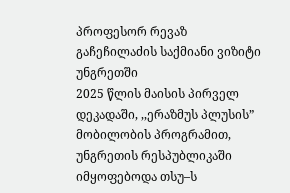პროფესორ რევაზ გაჩეჩილაძის საქმიანი ვიზიტი უნგრეთში
2025 წლის მაისის პირველ დეკადაში, ,,ერაზმუს პლუსის” მობილობის პროგრამით, უნგრეთის რესპუბლიკაში იმყოფებოდა თსუ–ს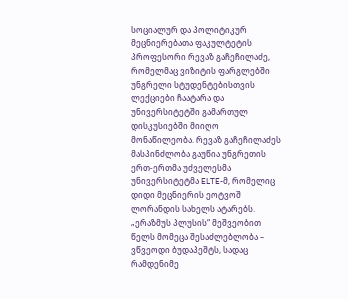სოციალურ და პოლიტიკურ მეცნიერებათა ფაკულტეტის პროფესორი რევაზ გაჩეჩილაძე, რომელმაც ვიზიტის ფარგლებში უნგრელი სტუდენტებისთვის ლექციები ჩაატარა და უნივერსიტეტში გამართულ დისკუსიებში მიიღო მონაწილეობა. რევაზ გაჩეჩილაძეს მასპინძლობა გაუწია უნგრეთის ერთ-ერთმა უძველესმა უნივერსიტეტმა ELTE-მ, რომელიც დიდი მეცნიერის ეოტვოშ ლორანდის სახელს ატარებს.
„ერაზმუს პლუსის“ მეშვეობით წელს მომეცა შესაძლებლობა – ვწვეოდი ბუდაპეშტს, სადაც რამდენიმე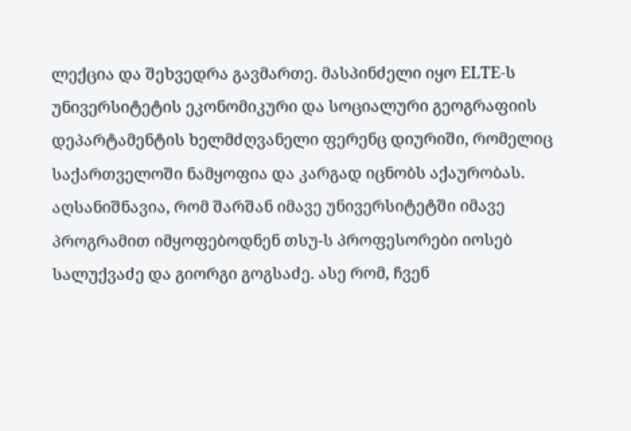ლექცია და შეხვედრა გავმართე. მასპინძელი იყო ELTE-ს უნივერსიტეტის ეკონომიკური და სოციალური გეოგრაფიის დეპარტამენტის ხელმძღვანელი ფერენც დიურიში, რომელიც საქართველოში ნამყოფია და კარგად იცნობს აქაურობას. აღსანიშნავია, რომ შარშან იმავე უნივერსიტეტში იმავე პროგრამით იმყოფებოდნენ თსუ-ს პროფესორები იოსებ სალუქვაძე და გიორგი გოგსაძე. ასე რომ, ჩვენ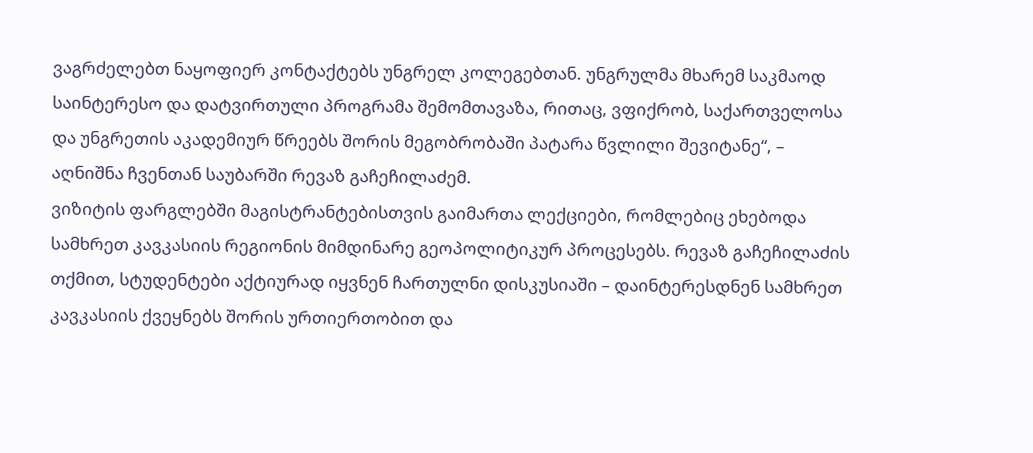ვაგრძელებთ ნაყოფიერ კონტაქტებს უნგრელ კოლეგებთან. უნგრულმა მხარემ საკმაოდ საინტერესო და დატვირთული პროგრამა შემომთავაზა, რითაც, ვფიქრობ, საქართველოსა და უნგრეთის აკადემიურ წრეებს შორის მეგობრობაში პატარა წვლილი შევიტანე“, – აღნიშნა ჩვენთან საუბარში რევაზ გაჩეჩილაძემ.
ვიზიტის ფარგლებში მაგისტრანტებისთვის გაიმართა ლექციები, რომლებიც ეხებოდა სამხრეთ კავკასიის რეგიონის მიმდინარე გეოპოლიტიკურ პროცესებს. რევაზ გაჩეჩილაძის თქმით, სტუდენტები აქტიურად იყვნენ ჩართულნი დისკუსიაში – დაინტერესდნენ სამხრეთ კავკასიის ქვეყნებს შორის ურთიერთობით და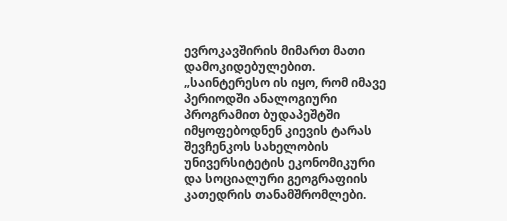ევროკავშირის მიმართ მათი დამოკიდებულებით.
„საინტერესო ის იყო, რომ იმავე პერიოდში ანალოგიური პროგრამით ბუდაპეშტში იმყოფებოდნენ კიევის ტარას შევჩენკოს სახელობის უნივერსიტეტის ეკონომიკური და სოციალური გეოგრაფიის კათედრის თანამშრომლები.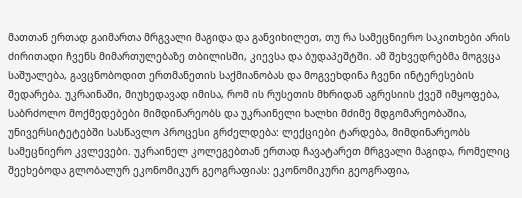მათთან ერთად გაიმართა მრგვალი მაგიდა და განვიხილეთ, თუ რა სამეცნიერო საკითხები არის ძირითადი ჩვენს მიმართულებაზე თბილისში, კიევსა და ბუდაპეშტში. ამ შეხვედრებმა მოგვცა საშუალება, გავცნობოდით ერთმანეთის საქმიანობას და მოგვეხდინა ჩვენი ინტერესების შედარება. უკრაინაში, მიუხედავად იმისა, რომ ის რუსეთის მხრიდან აგრესიის ქვეშ იმყოფება, საბრძოლო მოქმედებები მიმდინარეობს და უკრაინელი ხალხი მძიმე მდგომარეობაშია, უნივერსიტეტებში სასწავლო პროცესი გრძელდება: ლექციები ტარდება, მიმდინარეობს სამეცნიერო კვლევები. უკრაინელ კოლეგებთან ერთად ჩავატარეთ მრგვალი მაგიდა, რომელიც შეეხებოდა გლობალურ ეკონომიკურ გეოგრაფიას: ეკონომიკური გეოგრაფია,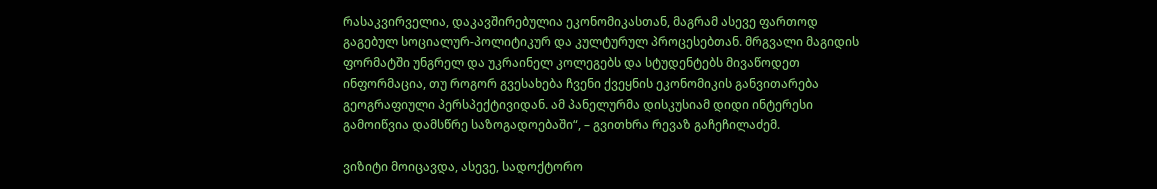რასაკვირველია, დაკავშირებულია ეკონომიკასთან, მაგრამ ასევე ფართოდ გაგებულ სოციალურ-პოლიტიკურ და კულტურულ პროცესებთან. მრგვალი მაგიდის ფორმატში უნგრელ და უკრაინელ კოლეგებს და სტუდენტებს მივაწოდეთ ინფორმაცია, თუ როგორ გვესახება ჩვენი ქვეყნის ეკონომიკის განვითარება გეოგრაფიული პერსპექტივიდან. ამ პანელურმა დისკუსიამ დიდი ინტერესი გამოიწვია დამსწრე საზოგადოებაში“, – გვითხრა რევაზ გაჩეჩილაძემ.

ვიზიტი მოიცავდა, ასევე, სადოქტორო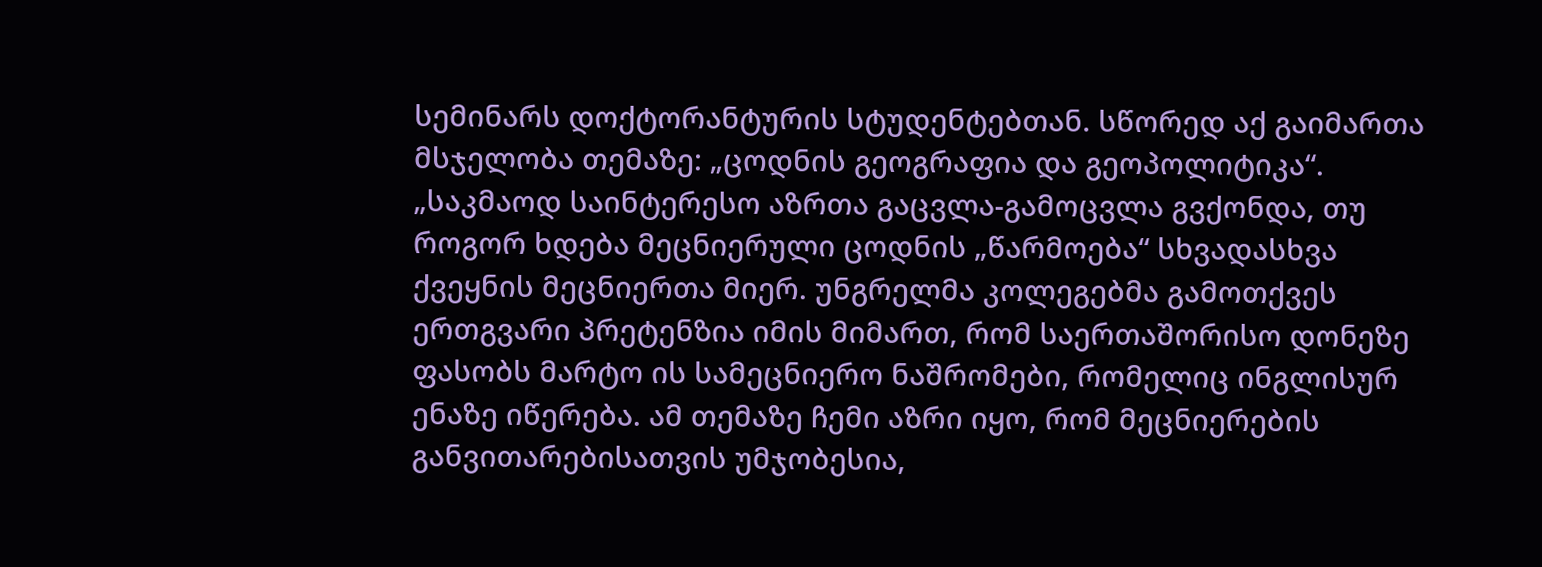სემინარს დოქტორანტურის სტუდენტებთან. სწორედ აქ გაიმართა მსჯელობა თემაზე: „ცოდნის გეოგრაფია და გეოპოლიტიკა“. „საკმაოდ საინტერესო აზრთა გაცვლა-გამოცვლა გვქონდა, თუ როგორ ხდება მეცნიერული ცოდნის „წარმოება“ სხვადასხვა ქვეყნის მეცნიერთა მიერ. უნგრელმა კოლეგებმა გამოთქვეს ერთგვარი პრეტენზია იმის მიმართ, რომ საერთაშორისო დონეზე ფასობს მარტო ის სამეცნიერო ნაშრომები, რომელიც ინგლისურ ენაზე იწერება. ამ თემაზე ჩემი აზრი იყო, რომ მეცნიერების განვითარებისათვის უმჯობესია,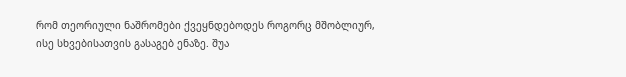რომ თეორიული ნაშრომები ქვეყნდებოდეს როგორც მშობლიურ, ისე სხვებისათვის გასაგებ ენაზე. შუა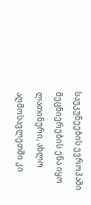საუკუნეების ევროპაში მეცნიერების ენა იყო ლათინური, ახლო აღმოსავლეთში კი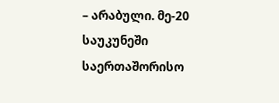– არაბული. მე-20 საუკუნეში საერთაშორისო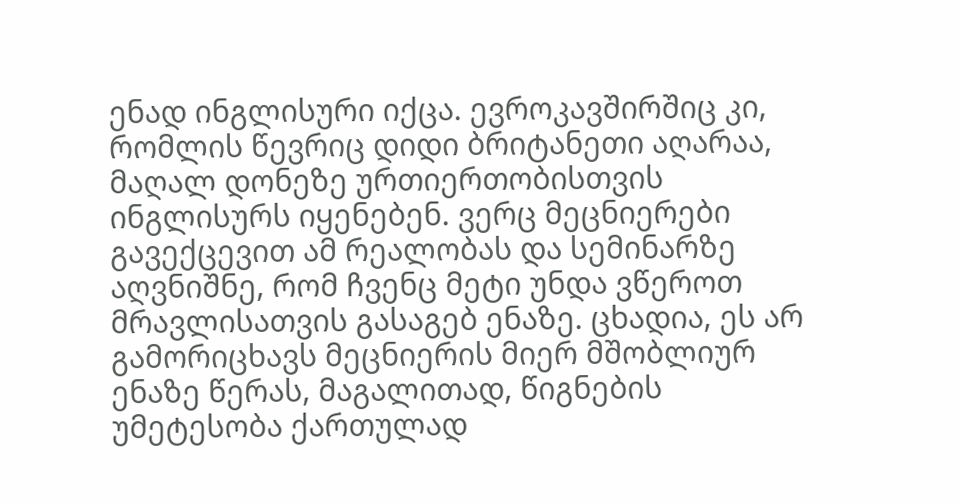ენად ინგლისური იქცა. ევროკავშირშიც კი, რომლის წევრიც დიდი ბრიტანეთი აღარაა, მაღალ დონეზე ურთიერთობისთვის ინგლისურს იყენებენ. ვერც მეცნიერები გავექცევით ამ რეალობას და სემინარზე აღვნიშნე, რომ ჩვენც მეტი უნდა ვწეროთ მრავლისათვის გასაგებ ენაზე. ცხადია, ეს არ გამორიცხავს მეცნიერის მიერ მშობლიურ ენაზე წერას, მაგალითად, წიგნების უმეტესობა ქართულად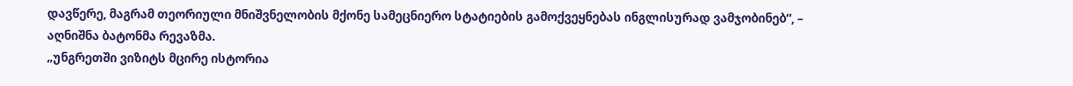დავწერე, მაგრამ თეორიული მნიშვნელობის მქონე სამეცნიერო სტატიების გამოქვეყნებას ინგლისურად ვამჯობინებ“, – აღნიშნა ბატონმა რევაზმა.
„უნგრეთში ვიზიტს მცირე ისტორია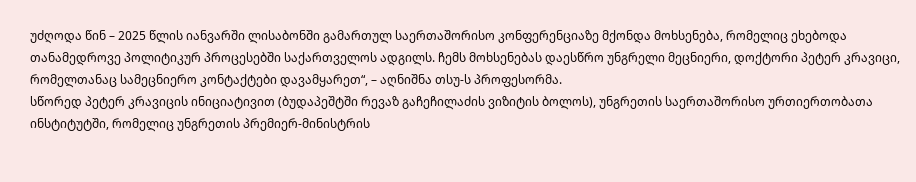უძღოდა წინ – 2025 წლის იანვარში ლისაბონში გამართულ საერთაშორისო კონფერენციაზე მქონდა მოხსენება, რომელიც ეხებოდა თანამედროვე პოლიტიკურ პროცესებში საქართველოს ადგილს. ჩემს მოხსენებას დაესწრო უნგრელი მეცნიერი, დოქტორი პეტერ კრავიცი, რომელთანაც სამეცნიერო კონტაქტები დავამყარეთ“, – აღნიშნა თსუ-ს პროფესორმა.
სწორედ პეტერ კრავიცის ინიციატივით (ბუდაპეშტში რევაზ გაჩეჩილაძის ვიზიტის ბოლოს), უნგრეთის საერთაშორისო ურთიერთობათა ინსტიტუტში, რომელიც უნგრეთის პრემიერ-მინისტრის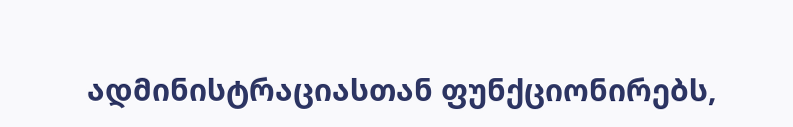ადმინისტრაციასთან ფუნქციონირებს,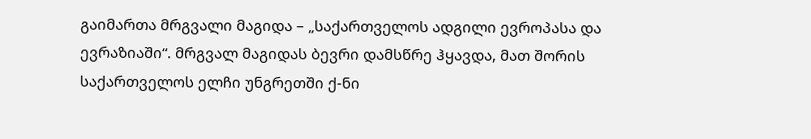გაიმართა მრგვალი მაგიდა – „საქართველოს ადგილი ევროპასა და ევრაზიაში“. მრგვალ მაგიდას ბევრი დამსწრე ჰყავდა, მათ შორის საქართველოს ელჩი უნგრეთში ქ-ნი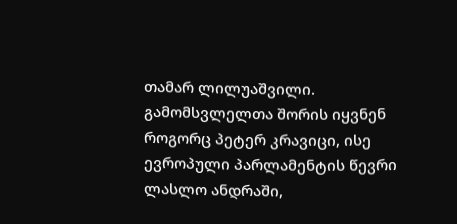თამარ ლილუაშვილი. გამომსვლელთა შორის იყვნენ როგორც პეტერ კრავიცი, ისე ევროპული პარლამენტის წევრი ლასლო ანდრაში,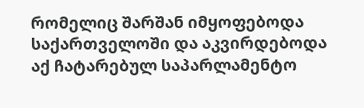რომელიც შარშან იმყოფებოდა საქართველოში და აკვირდებოდა აქ ჩატარებულ საპარლამენტო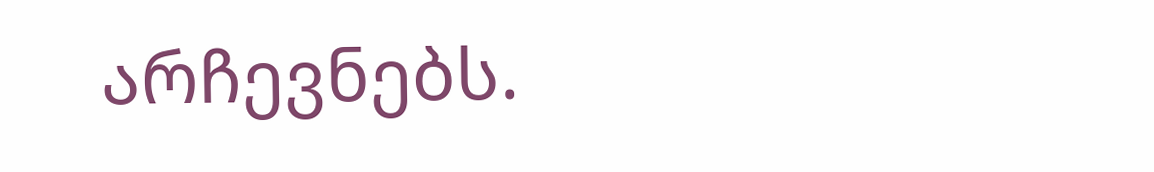არჩევნებს.